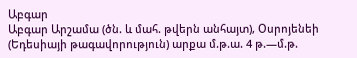Աբգար
Աբգար Արշամա (ծն. և մահ. թվերն անհայտ), Օսրոյենեի (Եդեսիայի թագավորություն) արքա մ.թ.ա. 4 թ.—մ.թ.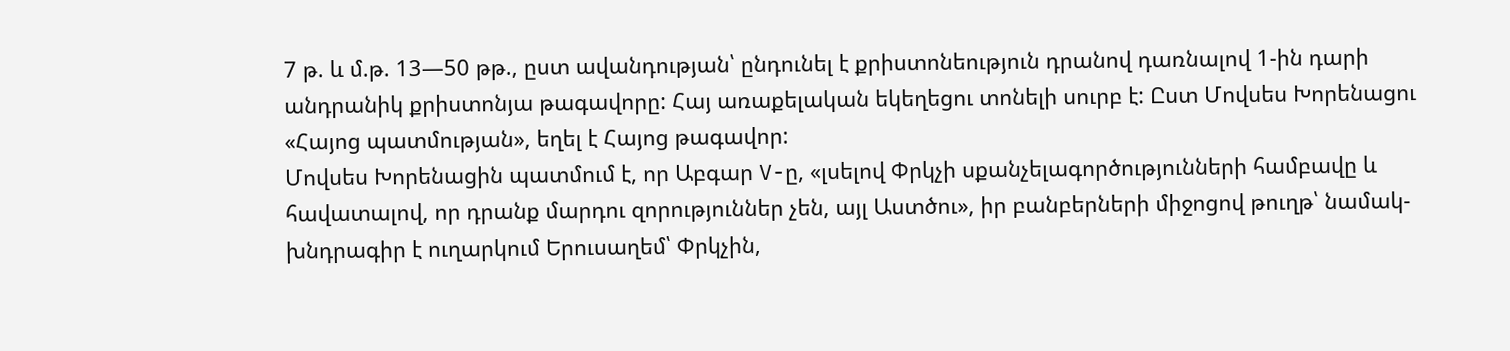7 թ. և մ.թ. 13—50 թթ., ըստ ավանդության՝ ընդունել է քրիստոնեություն դրանով դառնալով 1-ին դարի անդրանիկ քրիստոնյա թագավորը: Հայ առաքելական եկեղեցու տոնելի սուրբ է: Ըստ Մովսես Խորենացու «Հայոց պատմության», եղել է Հայոց թագավոր:
Մովսես Խորենացին պատմում է, որ Աբգար V-ը, «լսելով Փրկչի սքանչելագործությունների համբավը և հավատալով, որ դրանք մարդու զորություններ չեն, այլ Աստծու», իր բանբերների միջոցով թուղթ՝ նամակ-խնդրագիր է ուղարկում Երուսաղեմ՝ Փրկչին,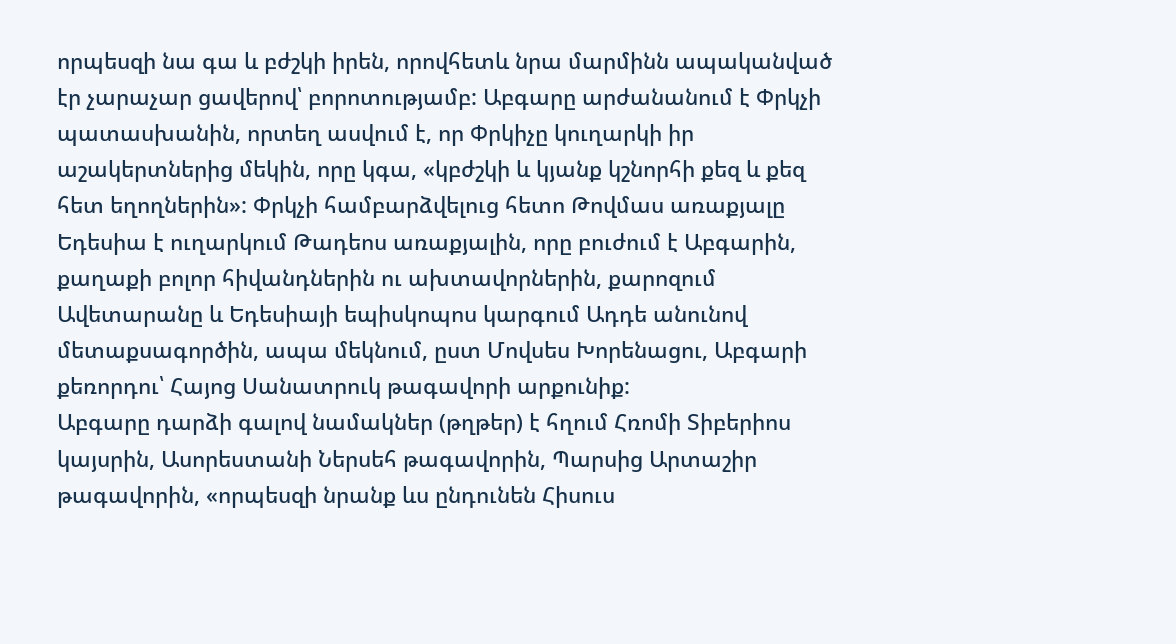որպեսզի նա գա և բժշկի իրեն, որովհետև նրա մարմինն ապականված էր չարաչար ցավերով՝ բորոտությամբ: Աբգարը արժանանում է Փրկչի պատասխանին, որտեղ ասվում է, որ Փրկիչը կուղարկի իր աշակերտներից մեկին, որը կգա, «կբժշկի և կյանք կշնորհի քեզ և քեզ հետ եղողներին»: Փրկչի համբարձվելուց հետո Թովմաս առաքյալը Եդեսիա է ուղարկում Թադեոս առաքյալին, որը բուժում է Աբգարին, քաղաքի բոլոր հիվանդներին ու ախտավորներին, քարոզում Ավետարանը և Եդեսիայի եպիսկոպոս կարգում Ադդե անունով մետաքսագործին, ապա մեկնում, ըստ Մովսես Խորենացու, Աբգարի քեռորդու՝ Հայոց Սանատրուկ թագավորի արքունիք:
Աբգարը դարձի գալով նամակներ (թղթեր) է հղում Հռոմի Տիբերիոս կայսրին, Ասորեստանի Ներսեհ թագավորին, Պարսից Արտաշիր թագավորին, «որպեսզի նրանք ևս ընդունեն Հիսուս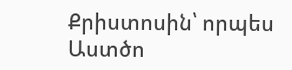Քրիստոսին՝ որպես Աստծո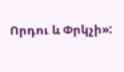Որդու և Փրկչի»: